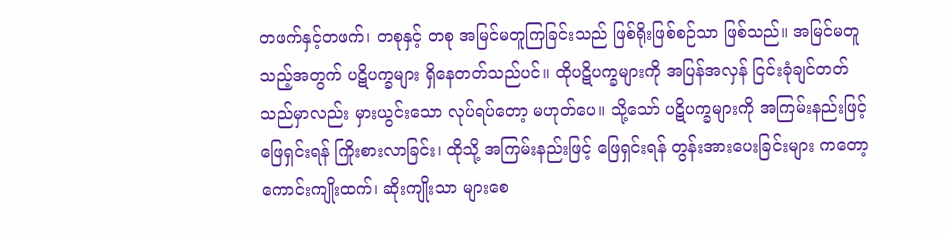တဖက်နှင့်တဖက်၊ တစုနှင့် တစု အမြင်မတူကြခြင်းသည် ဖြစ်ရိုးဖြစ်စဉ်သာ ဖြစ်သည်။ အမြင်မတူသည့်အတွက် ပဋိပက္ခများ ရှိနေတတ်သည်ပင်။ ထိုပဋိပက္ခများကို အပြန်အလှန် ငြင်းခုံချင်တတ် သည်မှာလည်း မှားယွင်းသော လုပ်ရပ်တော့ မဟုတ်ပေ။ သို့သော် ပဋိပက္ခများကို အကြမ်းနည်းဖြင့် ဖြေရှင်းရန် ကြိုးစားလာခြင်း၊ ထိုသို့ အကြမ်းနည်းဖြင့် ဖြေရှင်းရန် တွန်းအားပေးခြင်းများ ကတော့ ကောင်းကျိုးထက်၊ ဆိုးကျိုးသာ များစေ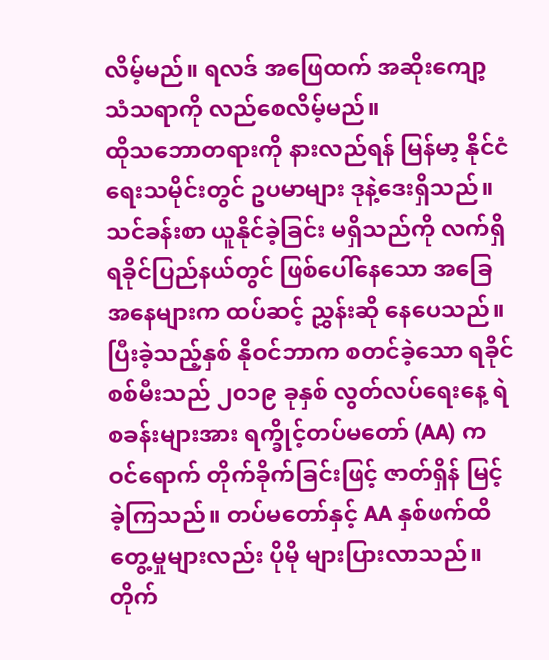လိမ့်မည်။ ရလဒ် အဖြေထက် အဆိုးကျော့ သံသရာကို လည်စေလိမ့်မည်။
ထိုသဘောတရားကို နားလည်ရန် မြန်မာ့ နိုင်ငံရေးသမိုင်းတွင် ဥပမာများ ဒုနဲ့ဒေးရှိသည်။ သင်ခန်းစာ ယူနိုင်ခဲ့ခြင်း မရှိသည်ကို လက်ရှိ ရခိုင်ပြည်နယ်တွင် ဖြစ်ပေါ်နေသော အခြေအနေများက ထပ်ဆင့် ညွှန်းဆို နေပေသည်။
ပြီးခဲ့သည့်နှစ် နိုဝင်ဘာက စတင်ခဲ့သော ရခိုင်စစ်မီးသည် ၂၀၁၉ ခုနှစ် လွတ်လပ်ရေးနေ့ ရဲစခန်းများအား ရက္ခိုင့်တပ်မတော် (AA) က ဝင်ရောက် တိုက်ခိုက်ခြင်းဖြင့် ဇာတ်ရှိန် မြင့်ခဲ့ကြသည်။ တပ်မတော်နှင့် AA နှစ်ဖက်ထိတွေ့မှုများလည်း ပိုမို များပြားလာသည်။ တိုက်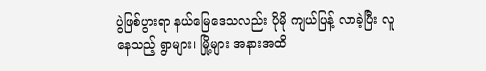ပွဲဖြစ်ပွားရာ နယ်မြေဒေသလည်း ပိုမို ကျယ်ပြန့် လာခဲ့ပြီး လူနေသည့် ရွာများ၊ မြို့များ အနားအထိ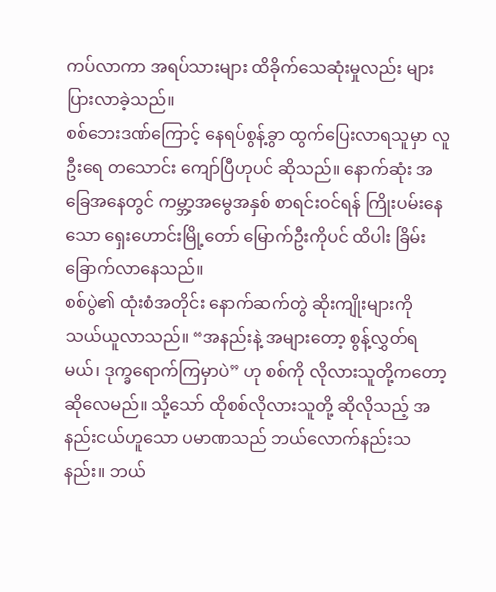ကပ်လာကာ အရပ်သားများ ထိခိုက်သေဆုံးမှုလည်း များပြားလာခဲ့သည်။
စစ်ဘေးဒဏ်ကြောင့် နေရပ်စွန့်ခွာ ထွက်ပြေးလာရသူမှာ လူဦးရေ တသောင်း ကျော်ပြီဟုပင် ဆိုသည်။ နောက်ဆုံး အခြေအနေတွင် ကမ္ဘာ့အမွေအနှစ် စာရင်းဝင်ရန် ကြိုးပမ်းနေသော ရှေးဟောင်းမြို့တော် မြောက်ဦးကိုပင် ထိပါး ခြိမ်းခြောက်လာနေသည်။
စစ်ပွဲ၏ ထုံးစံအတိုင်း နောက်ဆက်တွဲ ဆိုးကျိုးများကို သယ်ယူလာသည်။ “အနည်းနဲ့ အများတော့ စွန့်လွှတ်ရမယ်၊ ဒုက္ခရောက်ကြမှာပဲ” ဟု စစ်ကို လိုလားသူတို့ကတော့ ဆိုလေမည်။ သို့သော် ထိုစစ်လိုလားသူတို့ ဆိုလိုသည့် အနည်းငယ်ဟူသော ပမာဏသည် ဘယ်လောက်နည်းသနည်း။ ဘယ်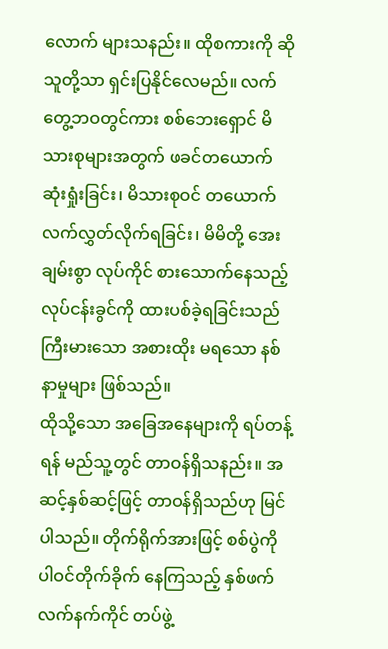လောက် များသနည်း။ ထိုစကားကို ဆိုသူတို့သာ ရှင်းပြနိုင်လေမည်။ လက်တွေ့ဘဝတွင်ကား စစ်ဘေးရှောင် မိသားစုများအတွက် ဖခင်တယောက် ဆုံးရှုံးခြင်း၊ မိသားစုဝင် တယောက် လက်လွှတ်လိုက်ရခြင်း၊ မိမိတို့ အေးချမ်းစွာ လုပ်ကိုင် စားသောက်နေသည့် လုပ်ငန်းခွင်ကို ထားပစ်ခဲ့ရခြင်းသည် ကြီးမားသော အစားထိုး မရသော နစ်နာမှုများ ဖြစ်သည်။
ထိုသို့သော အခြေအနေများကို ရပ်တန့်ရန် မည်သူ့တွင် တာဝန်ရှိသနည်း။ အဆင့်နှစ်ဆင့်ဖြင့် တာဝန်ရှိသည်ဟု မြင်ပါသည်။ တိုက်ရိုက်အားဖြင့် စစ်ပွဲကို ပါဝင်တိုက်ခိုက် နေကြသည့် နှစ်ဖက် လက်နက်ကိုင် တပ်ဖွဲ့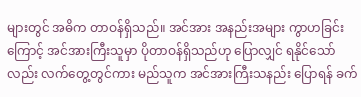များတွင် အဓိက တာဝန်ရှိသည်။ အင်အား အနည်းအများ ကွာဟခြင်းကြောင့် အင်အားကြီးသူမှာ ပိုတာဝန်ရှိသည်ဟု ပြောလျှင် ရနိုင်သော်လည်း လက်တွေ့တွင်ကား မည်သူက အင်အားကြီးသနည်း ပြောရန် ခက်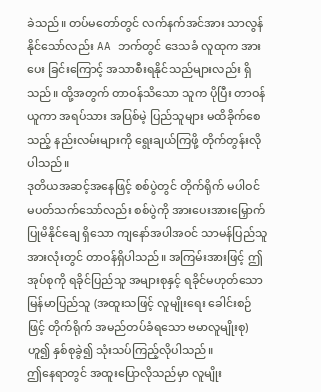ခဲသည်။ တပ်မတော်တွင် လက်နက်အင်အား သာလွန်နိုင်သော်လည်း AA ဘက်တွင် ဒေသခံ လူထုက အားပေး ခြင်းကြောင့် အသာစီးရနိုင်သည်များလည်း ရှိသည်။ ထို့အတွက် တာဝန်သိသော သူက ပိုပြီး တာဝန်ယူကာ အရပ်သား အပြစ်မဲ့ ပြည်သူများ မထိခိုက်စေသည့် နည်းလမ်းများကို ရွေးချယ်ကြဖို့ တိုက်တွန်းလိုပါသည်။
ဒုတိယအဆင့်အနေဖြင့် စစ်ပွဲတွင် တိုက်ရိုက် မပါဝင် မပတ်သက်သော်လည်း စစ်ပွဲကို အားပေးအားမြှောက် ပြုမိနိုင်ချေ ရှိသော ကျနော်အပါအဝင် သာမန်ပြည်သူ အားလုံးတွင် တာဝန်ရှိပါသည်။ အကြမ်းအားဖြင့် ဤအုပ်စုကို ရခိုင်ပြည်သူ အများစုနှင့် ရခိုင်မဟုတ်သော မြန်မာပြည်သူ (အထူးသဖြင့် လူမျိုးရေး ခေါင်းစဉ်ဖြင့် တိုက်ရိုက် အမည်တပ်ခံရသော ဗမာလူမျိုးစု) ဟူ၍ နှစ်စုခွဲ၍ သုံးသပ်ကြည့်လိုပါသည်။
ဤနေရာတွင် အထူးပြောလိုသည်မှာ လူမျိုး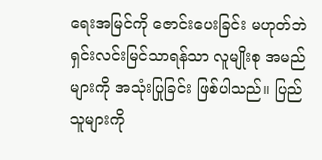ရေးအမြင်ကို ဇောင်းပေးခြင်း မဟုတ်ဘဲ ရှင်းလင်းမြင်သာရန်သာ လူမျိုးစု အမည်များကို အသုံးပြုခြင်း ဖြစ်ပါသည်။ ပြည်သူများကို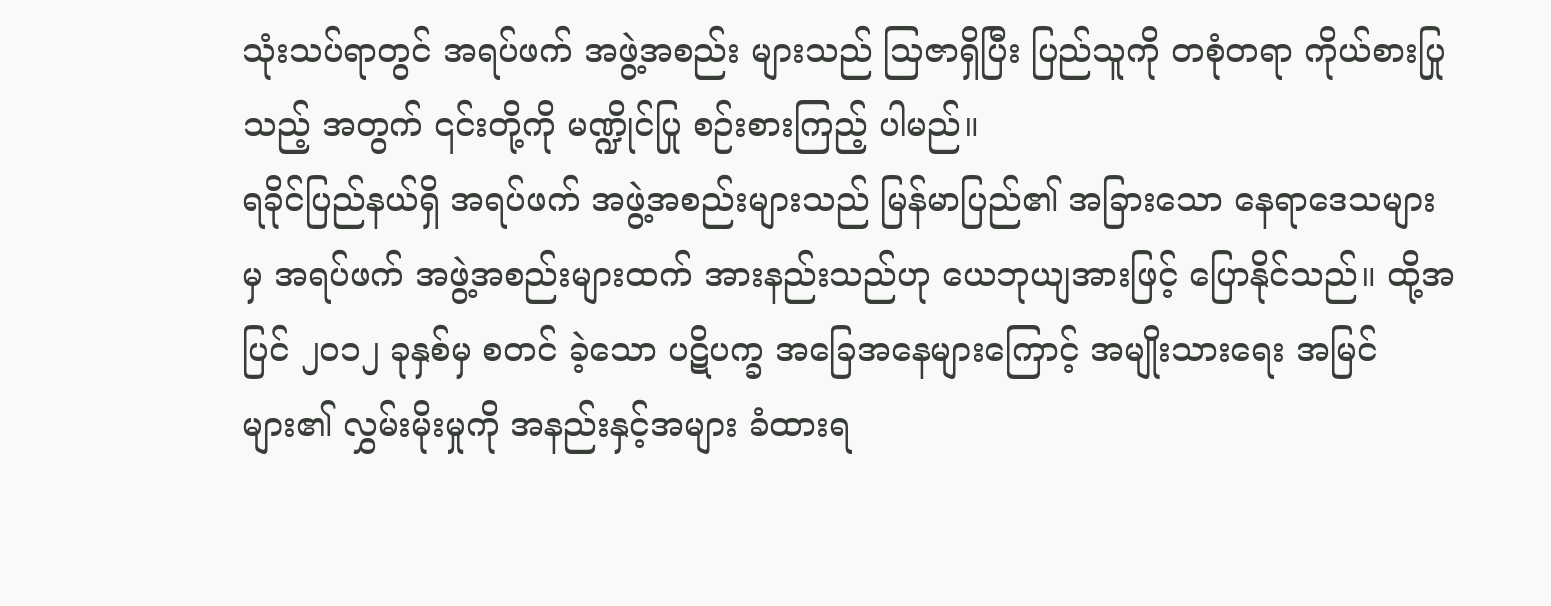သုံးသပ်ရာတွင် အရပ်ဖက် အဖွဲ့အစည်း များသည် သြဇာရှိပြီး ပြည်သူကို တစုံတရာ ကိုယ်စားပြုသည့် အတွက် ၎င်းတို့ကို မဏ္ဍိုင်ပြု စဉ်းစားကြည့် ပါမည်။
ရခိုင်ပြည်နယ်ရှိ အရပ်ဖက် အဖွဲ့အစည်းများသည် မြန်မာပြည်၏ အခြားသော နေရာဒေသများမှ အရပ်ဖက် အဖွဲ့အစည်းများထက် အားနည်းသည်ဟု ယေဘုယျအားဖြင့် ပြောနိုင်သည်။ ထို့အပြင် ၂၀၁၂ ခုနှစ်မှ စတင် ခဲ့သော ပဋိပက္ခ အခြေအနေများကြောင့် အမျိုးသားရေး အမြင်များ၏ လွှမ်းမိုးမှုကို အနည်းနှင့်အများ ခံထားရ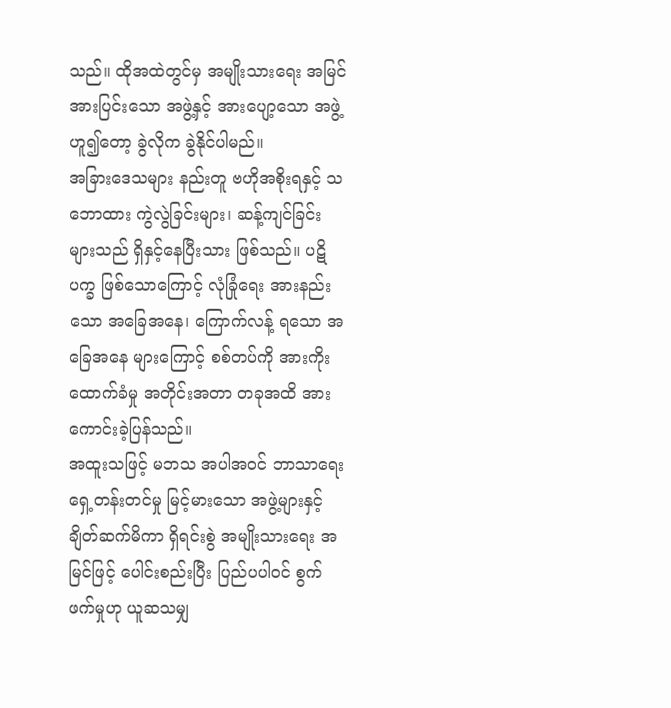သည်။ ထိုအထဲတွင်မှ အမျိုးသားရေး အမြင် အားပြင်းသော အဖွဲ့နှင့် အားပျော့သော အဖွဲ့ဟူ၍တော့ ခွဲလိုက ခွဲနိုင်ပါမည်။
အခြားဒေသများ နည်းတူ ဗဟိုအစိုးရနှင့် သဘောထား ကွဲလွဲခြင်းများ၊ ဆန့်ကျင်ခြင်း များသည် ရှိနှင့်နေပြီးသား ဖြစ်သည်။ ပဋိပက္ခ ဖြစ်သောကြောင့် လုံခြုံရေး အားနည်းသော အခြေအနေ၊ ကြောက်လန့် ရသော အခြေအနေ များကြောင့် စစ်တပ်ကို အားကိုး ထောက်ခံမှု အတိုင်းအတာ တခုအထိ အားကောင်းခဲ့ပြန်သည်။
အထူးသဖြင့် မဘသ အပါအဝင် ဘာသာရေး ရှေ့တန်းတင်မှု မြင့်မားသော အဖွဲ့များနှင့် ချိတ်ဆက်မိကာ ရှိရင်းစွဲ အမျိုးသားရေး အမြင်ဖြင့် ပေါင်းစည်းပြီး ပြည်ပပါဝင် စွက်ဖက်မှုဟု ယူဆသမျှ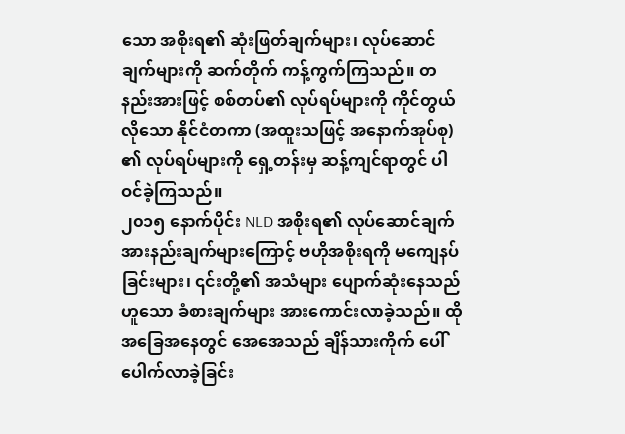သော အစိုးရ၏ ဆုံးဖြတ်ချက်များ၊ လုပ်ဆောင်ချက်များကို ဆက်တိုက် ကန့်ကွက်ကြသည်။ တနည်းအားဖြင့် စစ်တပ်၏ လုပ်ရပ်များကို ကိုင်တွယ်လိုသော နိုင်ငံတကာ (အထူးသဖြင့် အနောက်အုပ်စု) ၏ လုပ်ရပ်များကို ရှေ့တန်းမှ ဆန့်ကျင်ရာတွင် ပါဝင်ခဲ့ကြသည်။
၂၀၁၅ နောက်ပိုင်း NLD အစိုးရ၏ လုပ်ဆောင်ချက် အားနည်းချက်များကြောင့် ဗဟိုအစိုးရကို မကျေနပ် ခြင်းများ၊ ၎င်းတို့၏ အသံများ ပျောက်ဆုံးနေသည် ဟူသော ခံစားချက်များ အားကောင်းလာခဲ့သည်။ ထိုအခြေအနေတွင် အေအေသည် ချိန်သားကိုက် ပေါ်ပေါက်လာခဲ့ခြင်း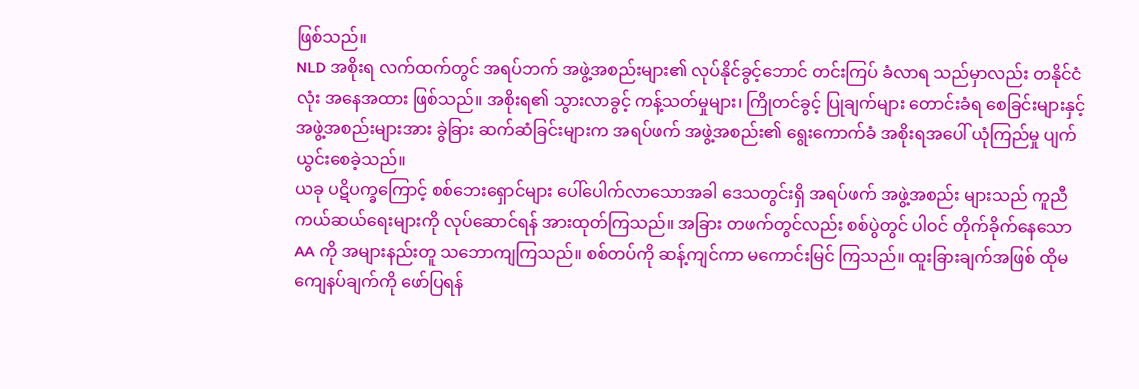ဖြစ်သည်။
NLD အစိုးရ လက်ထက်တွင် အရပ်ဘက် အဖွဲ့အစည်းများ၏ လုပ်နိုင်ခွင့်ဘောင် တင်းကြပ် ခံလာရ သည်မှာလည်း တနိုင်ငံလုံး အနေအထား ဖြစ်သည်။ အစိုးရ၏ သွားလာခွင့် ကန့်သတ်မှုများ၊ ကြိုတင်ခွင့် ပြုချက်များ တောင်းခံရ စေခြင်းများနှင့် အဖွဲ့အစည်းများအား ခွဲခြား ဆက်ဆံခြင်းများက အရပ်ဖက် အဖွဲ့အစည်း၏ ရွေးကောက်ခံ အစိုးရအပေါ် ယုံကြည်မှု ပျက်ယွင်းစေခဲ့သည်။
ယခု ပဋိပက္ခကြောင့် စစ်ဘေးရှောင်များ ပေါ်ပေါက်လာသောအခါ ဒေသတွင်းရှိ အရပ်ဖက် အဖွဲ့အစည်း များသည် ကူညီ ကယ်ဆယ်ရေးများကို လုပ်ဆောင်ရန် အားထုတ်ကြသည်။ အခြား တဖက်တွင်လည်း စစ်ပွဲတွင် ပါဝင် တိုက်ခိုက်နေသော AA ကို အများနည်းတူ သဘောကျကြသည်။ စစ်တပ်ကို ဆန့်ကျင်ကာ မကောင်းမြင် ကြသည်။ ထူးခြားချက်အဖြစ် ထိုမကျေနပ်ချက်ကို ဖော်ပြရန်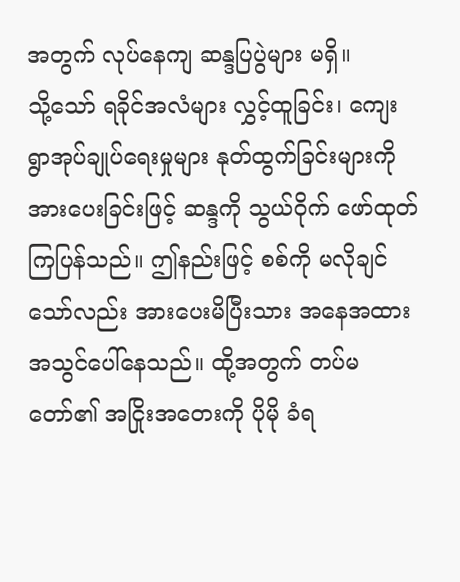အတွက် လုပ်နေကျ ဆန္ဒပြပွဲများ မရှိ။
သို့သော် ရခိုင်အလံများ လွှင့်ထူခြင်း၊ ကျေးရွာအုပ်ချုပ်ရေးမှုများ နုတ်ထွက်ခြင်းများကို အားပေးခြင်းဖြင့် ဆန္ဒကို သွယ်ဝိုက် ဖော်ထုတ်ကြပြန်သည်။ ဤနည်းဖြင့် စစ်ကို မလိုချင်သော်လည်း အားပေးမိပြီးသား အနေအထား အသွင်ပေါ်နေသည်။ ထို့အတွက် တပ်မတော်၏ အငြိုးအတေးကို ပိုမို ခံရ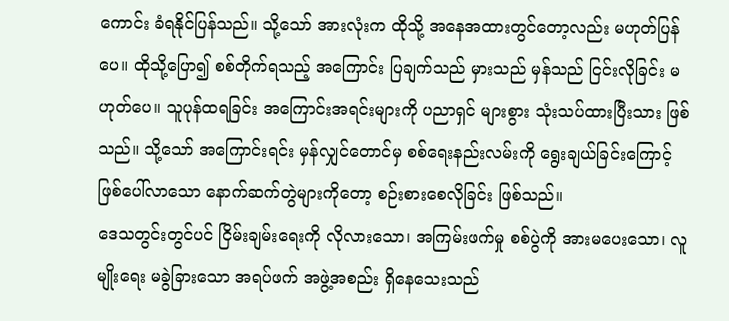ကောင်း ခံရနိုင်ပြန်သည်။ သို့သော် အားလုံးက ထိုသို့ အနေအထားတွင်တော့လည်း မဟုတ်ပြန်ပေ။ ထိုသို့ပြော၍ စစ်တိုက်ရသည့် အကြောင်း ပြချက်သည် မှားသည် မှန်သည် ငြင်းလိုခြင်း မဟုတ်ပေ။ သူပုန်ထရခြင်း အကြောင်းအရင်းများကို ပညာရှင် များစွား သုံးသပ်ထားပြီးသား ဖြစ်သည်။ သို့သော် အကြောင်းရင်း မှန်လျှင်တောင်မှ စစ်ရေးနည်းလမ်းကို ရွေးချယ်ခြင်းကြောင့် ဖြစ်ပေါ်လာသော နောက်ဆက်တွဲများကိုတော့ စဉ်းစားစေလိုခြင်း ဖြစ်သည်။
ဒေသတွင်းတွင်ပင် ငြိမ်းချမ်းရေးကို လိုလားသော၊ အကြမ်းဖက်မှု စစ်ပွဲကို အားမပေးသော၊ လူမျိုးရေး မခွဲခြားသော အရပ်ဖက် အဖွဲ့အစည်း ရှိနေသေးသည်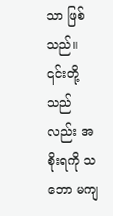သာ ဖြစ်သည်။ ၎င်းတို့သည်လည်း အစိုးရကို သဘော မကျ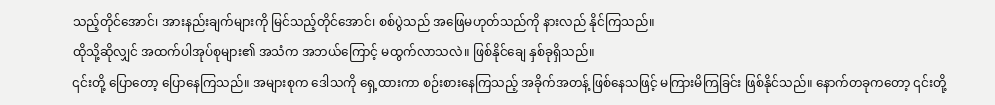သည့်တိုင်အောင်၊ အားနည်းချက်များကို မြင်သည့်တိုင်အောင်၊ စစ်ပွဲသည် အဖြေမဟုတ်သည်ကို နားလည် နိုင်ကြသည်။
ထိုသို့ဆိုလျှင် အထက်ပါအုပ်စုများ၏ အသံက အဘယ်ကြောင့် မထွက်လာသလဲ။ ဖြစ်နိုင်ချေ နှစ်ခုရှိသည်။
၎င်းတို့ ပြောတော့ ပြောနေကြသည်။ အများစုက ဒေါသကို ရှေ့ထားကာ စဉ်းစားနေကြသည့် အခိုက်အတန့် ဖြစ်နေသဖြင့် မကြားမိကြခြင်း ဖြစ်နိုင်သည်။ နောက်တခုကတော့ ၎င်းတို့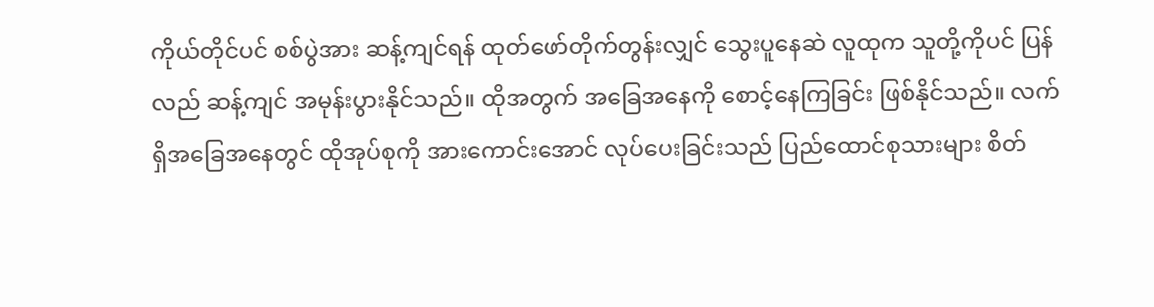ကိုယ်တိုင်ပင် စစ်ပွဲအား ဆန့်ကျင်ရန် ထုတ်ဖော်တိုက်တွန်းလျှင် သွေးပူနေဆဲ လူထုက သူတို့ကိုပင် ပြန်လည် ဆန့်ကျင် အမုန်းပွားနိုင်သည်။ ထိုအတွက် အခြေအနေကို စောင့်နေကြခြင်း ဖြစ်နိုင်သည်။ လက်ရှိအခြေအနေတွင် ထိုအုပ်စုကို အားကောင်းအောင် လုပ်ပေးခြင်းသည် ပြည်ထောင်စုသားများ စိတ်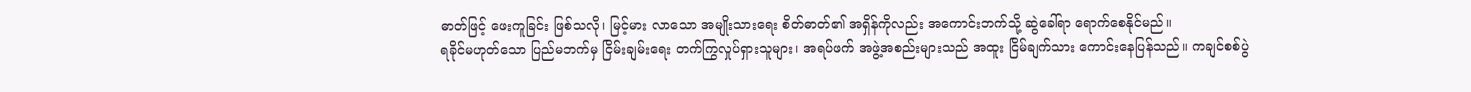ဓာတ်ဖြင့် ဖေးကူခြင်း ဖြစ်သလို၊ မြင့်မား လာသော အမျိုးသားရေး စိတ်ဓာတ်၏ အရှိန်ကိုလည်း အကောင်းဘက်သို့ ဆွဲခေါ်ရာ ရောက်စေနိုင်မည်။
ရခိုင်မဟုတ်သော ပြည်မဘက်မှ ငြိမ်းချမ်းရေး တက်ကြွလှုပ်ရှားသူများ၊ အရပ်ဖက် အဖွဲ့အစည်းများသည် အထူး ငြိမ်ချက်သား ကောင်းနေပြန်သည်။ ကချင်စစ်ပွဲ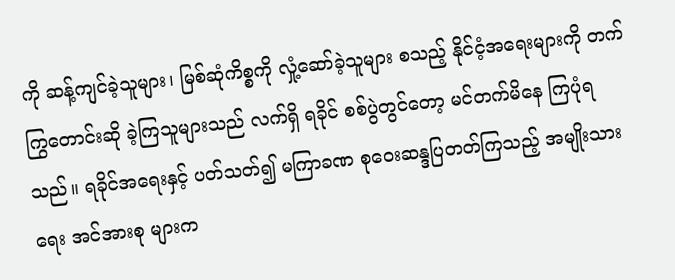ကို ဆန့်ကျင်ခဲ့သူများ၊ မြစ်ဆုံကိစ္စကို လှုံ့ဆော်ခဲ့သူများ စသည့် နိုင်ငံ့အရေးများကို တက်ကြွတောင်းဆို ခဲ့ကြသူများသည် လက်ရှိ ရခိုင် စစ်ပွဲတွင်တော့ မင်တက်မိနေ ကြပုံရသည်။ ရခိုင်အရေးနှင့် ပတ်သတ်၍ မကြာခဏ စုဝေးဆန္ဒပြတတ်ကြသည့် အမျိုးသားရေး အင်အားစု များက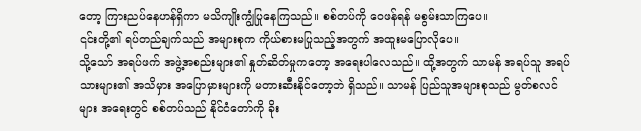တော့ ကြားညပ်နေဟန်ရှိကာ မသိကျိုးကျွံပြုနေကြသည်။ စစ်တပ်ကို ဝေဖန်ရန် မစွမ်းသာကြပေ။
၎င်းတို့၏ ရပ်တည်ချက်သည် အများစုက ကိုယ်စားမပြုသည့်အတွက် အထူးမပြောလိုပေ။
သို့သော် အရပ်ဖက် အဖွဲ့အစည်းများ၏ နှုတ်ဆိတ်မှုကတော့ အရေးပါလေသည်။ ထို့အတွက် သာမန် အရပ်သူ အရပ်သားများ၏ အသိမှား အပြောမှားများကို မတားဆီးနိုင်တော့ဘဲ ရှိသည်။ သာမန် ပြည်သူအများစုသည် မွတ်စလင်များ အရေးတွင် စစ်တပ်သည် နိုင်ငံတော်ကို ခိုး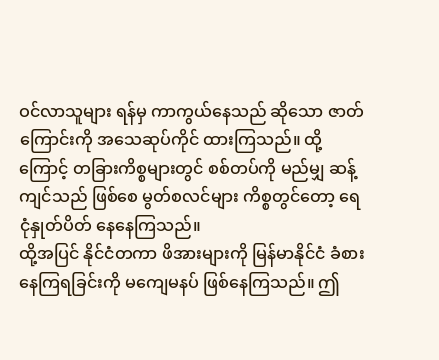ဝင်လာသူများ ရန်မှ ကာကွယ်နေသည် ဆိုသော ဇာတ်ကြောင်းကို အသေဆုပ်ကိုင် ထားကြသည်။ ထို့ကြောင့် တခြားကိစ္စများတွင် စစ်တပ်ကို မည်မျှ ဆန့်ကျင်သည် ဖြစ်စေ မွတ်စလင်များ ကိစ္စတွင်တော့ ရေငုံနှုတ်ပိတ် နေနေကြသည်။
ထို့အပြင် နိုင်ငံတကာ ဖိအားများကို မြန်မာနိုင်ငံ ခံစားနေကြရခြင်းကို မကျေမနပ် ဖြစ်နေကြသည်။ ဤ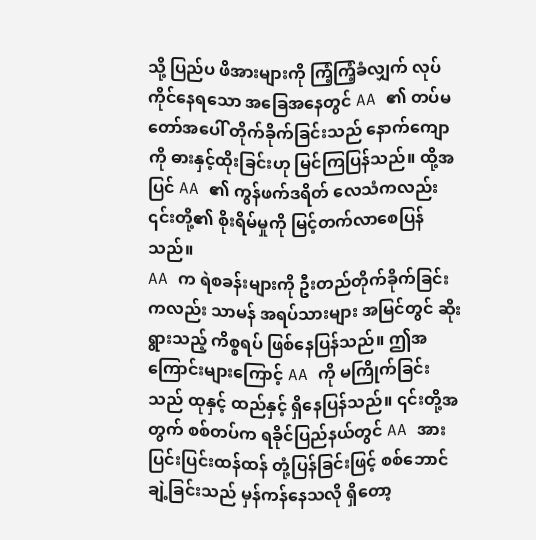သို့ ပြည်ပ ဖိအားများကို ကြံ့ကြံ့ခံလျှက် လုပ်ကိုင်နေရသော အခြေအနေတွင် AA ၏ တပ်မတော်အပေါ် တိုက်ခိုက်ခြင်းသည် နောက်ကျောကို ဓားနှင့်ထိုးခြင်းဟု မြင်ကြပြန်သည်။ ထို့အပြင် AA ၏ ကွန်ဖက်ဒရိတ် လေသံကလည်း ၎င်းတို့၏ စိုးရိမ်မှုကို မြင့်တက်လာစေပြန်သည်။
AA က ရဲစခန်းများကို ဦးတည်တိုက်ခိုက်ခြင်း ကလည်း သာမန် အရပ်သားများ အမြင်တွင် ဆိုးရွားသည့် ကိစ္စရပ် ဖြစ်နေပြန်သည်။ ဤအကြောင်းများကြောင့် AA ကို မကြိုက်ခြင်းသည် ထုနှင့် ထည်နှင့် ရှိနေပြန်သည်။ ၎င်းတို့အတွက် စစ်တပ်က ရခိုင်ပြည်နယ်တွင် AA အား ပြင်းပြင်းထန်ထန် တုံ့ပြန်ခြင်းဖြင့် စစ်ဘောင်ချဲ့ခြင်းသည် မှန်ကန်နေသလို ရှိတော့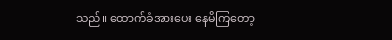သည်။ ထောက်ခံအားပေး နေမိကြတော့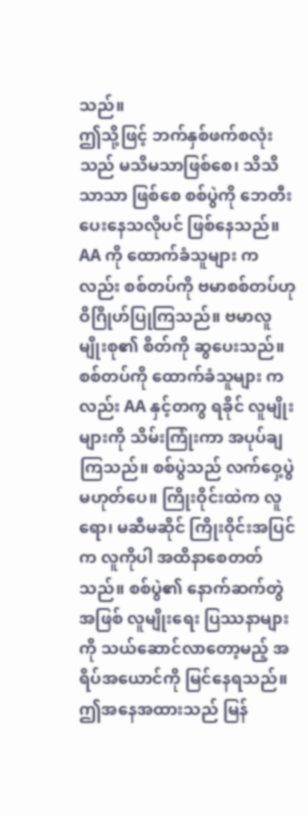သည်။
ဤသို့ဖြင့် ဘက်နှစ်ဖက်စလုံးသည် မသိမသာဖြစ်စေ၊ သိသိသာသာ ဖြစ်စေ စစ်ပွဲကို ဘေတီးပေးနေသလိုပင် ဖြစ်နေသည်။ AA ကို ထောက်ခံသူများ ကလည်း စစ်တပ်ကို ဗမာစစ်တပ်ဟု ဝိဂြိုဟ်ပြုကြသည်။ ဗမာလူမျိုးစု၏ စိတ်ကို ဆွပေးသည်။ စစ်တပ်ကို ထောက်ခံသူများ ကလည်း AA နှင့်တကွ ရခိုင် လူမျိုးများကို သိမ်းကြုံးကာ အပုပ်ချကြသည်။ စစ်ပွဲသည် လက်ဝှေ့ပွဲ မဟုတ်ပေ။ ကြိုးဝိုင်းထဲက လူရော၊ မဆီမဆိုင် ကြိုးဝိုင်းအပြင်က လူကိုပါ အထိနာစေတတ်သည်။ စစ်ပွဲ၏ နောက်ဆက်တွဲအဖြစ် လူမျိုးရေး ပြဿနာများကို သယ်ဆောင်လာတော့မည့် အရိပ်အယောင်ကို မြင်နေရသည်။ ဤအနေအထားသည် မြန်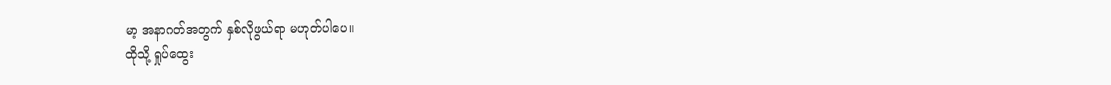မာ့ အနာဂတ်အတွက် နှစ်လိုဖွယ်ရာ မဟုတ်ပါပေ။
ထိုသို့ ရှုပ်ထွေး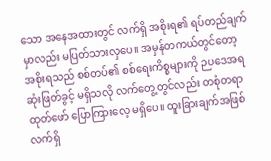သော အနေအထားတွင် လက်ရှိ အစိုးရ၏ ရပ်တည်ချက်မှာလည်း မပြတ်သားလှပေ။ အမှန်တကယ်တွင်တော့ အစိုးရသည် စစ်တပ်၏ စစ်ရေးကိစ္စများကို ဉပဒေအရ ဆုံးဖြတ်ခွင့် မရှိသလို လက်တွေ့တွင်လည်း တစုံတရာ ထုတ်ဖော် ပြောကြားလေ့ မရှိပေ။ ထူးခြားချက်အဖြစ် လက်ရှိ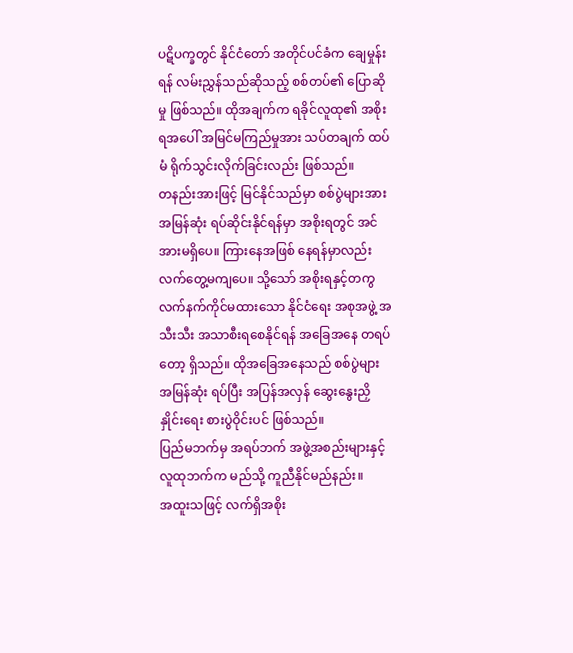ပဋိပက္ခတွင် နိုင်ငံတော် အတိုင်ပင်ခံက ချေမှုန်းရန် လမ်းညွှန်သည်ဆိုသည့် စစ်တပ်၏ ပြောဆိုမှု ဖြစ်သည်။ ထိုအချက်က ရခိုင်လူထု၏ အစိုးရအပေါ် အမြင်မကြည်မှုအား သပ်တချက် ထပ်မံ ရိုက်သွင်းလိုက်ခြင်းလည်း ဖြစ်သည်။
တနည်းအားဖြင့် မြင်နိုင်သည်မှာ စစ်ပွဲများအား အမြန်ဆုံး ရပ်ဆိုင်းနိုင်ရန်မှာ အစိုးရတွင် အင်အားမရှိပေ။ ကြားနေအဖြစ် နေရန်မှာလည်း လက်တွေ့မကျပေ။ သို့သော် အစိုးရနှင့်တကွ လက်နက်ကိုင်မထားသော နိုင်ငံရေး အစုအဖွဲ့ အသီးသီး အသာစီးရစေနိုင်ရန် အခြေအနေ တရပ်တော့ ရှိသည်။ ထိုအခြေအနေသည် စစ်ပွဲများ အမြန်ဆုံး ရပ်ပြီး အပြန်အလှန် ဆွေးနွေးညှိနှိုင်းရေး စားပွဲဝိုင်းပင် ဖြစ်သည်။
ပြည်မဘက်မှ အရပ်ဘက် အဖွဲ့အစည်းများနှင့် လူထုဘက်က မည်သို့ ကူညီနိုင်မည်နည်း။
အထူးသဖြင့် လက်ရှိအစိုး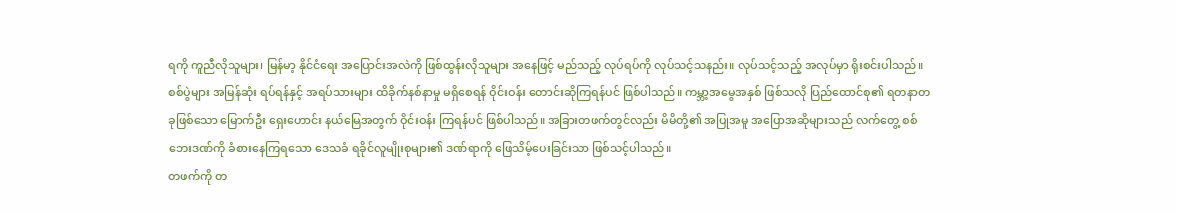ရကို ကူညီလိုသူများ၊ မြန်မာ့ နိုင်ငံရေး အပြောင်းအလဲကို ဖြစ်ထွန်းလိုသူများ အနေဖြင့် မည်သည့် လုပ်ရပ်ကို လုပ်သင့်သနည်း။ လုပ်သင့်သည့် အလုပ်မှာ ရိုးစင်းပါသည်။ စစ်ပွဲများ အမြန်ဆုံး ရပ်ရန်နှင့် အရပ်သားများ ထိခိုက်နစ်နာမှု မရှိစေရန် ဝိုင်းဝန်း တောင်းဆိုကြရန်ပင် ဖြစ်ပါသည်။ ကမ္ဘာ့အမွေအနှစ် ဖြစ်သလို ပြည်ထောင်စု၏ ရတနာတခုဖြစ်သော မြောက်ဦး ရှေးဟောင်း နယ်မြေအတွက် ဝိုင်းဝန်း ကြရန်ပင် ဖြစ်ပါသည်။ အခြားတဖက်တွင်လည်း မိမိတို့၏ အပြုအမူ အပြောအဆိုများသည် လက်တွေ့ စစ်ဘေးဒဏ်ကို ခံစားနေကြရသော ဒေသခံ ရခိုင်လူမျိုးစုများ၏ ဒဏ်ရာကို ဖြေသိမ့်ပေးခြင်းသာ ဖြစ်သင့်ပါသည်။
တဖက်ကို တ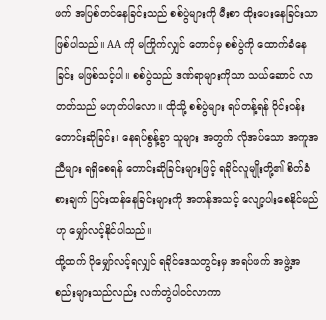ဖက် အပြစ်တင်နေခြင်းသည် စစ်ပွဲများကို မီးစာ ထိုးပေးနေခြင်းသာ ဖြစ်ပါသည်။ AA ကို မကြိုက်လျှင် တောင်မှ စစ်ပွဲကို ထောက်ခံနေခြင်း မဖြစ်သင့်ပါ။ စစ်ပွဲသည် ဒဏ်ရာများကိုသာ သယ်ဆောင် လာတတ်သည် မဟုတ်ပါလော။ ထိုသို့ စစ်ပွဲများ ရပ်တန့်ရန် ဝိုင်းဝန်းတောင်းဆိုခြင်း၊ နေရပ်စွန့်ခွာ သူများ အတွက် လိုအပ်သော အကူအညီများ ရရှိစေရန် တောင်းဆိုခြင်းများဖြင့် ရခိုင်လူမျိုးတို့၏ စိတ်ခံစားချက် ပြင်းထန်နေခြင်းများကို အတန်အသင့် လျော့ပါးစေနိုင်မည်ဟု မျှော်လင့်နိုင်ပါသည်။
ထို့ထက် ပိုမျှော်လင့်ရလျှင် ရခိုင်ဒေသတွင်းမှ အရပ်ဖက် အဖွဲ့အစည်းများသည်လည်း လက်တွဲပါဝင်လာကာ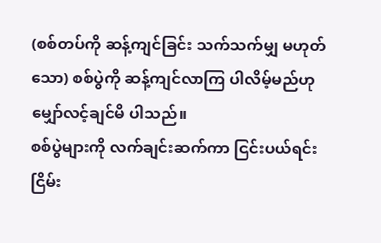(စစ်တပ်ကို ဆန့်ကျင်ခြင်း သက်သက်မျှ မဟုတ်သော) စစ်ပွဲကို ဆန့်ကျင်လာကြ ပါလိမ့်မည်ဟု မျှော်လင့်ချင်မိ ပါသည်။
စစ်ပွဲများကို လက်ချင်းဆက်ကာ ငြင်းပယ်ရင်း ငြိမ်း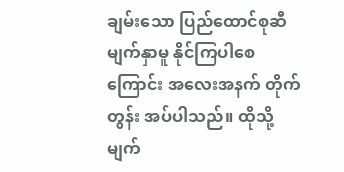ချမ်းသော ပြည်ထောင်စုဆီ မျက်နှာမူ နိုင်ကြပါစေကြောင်း အလေးအနက် တိုက်တွန်း အပ်ပါသည်။ ထိုသို့ မျက်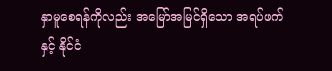နှာမူစေရန်ကိုလည်း အမြော်အမြင်ရှိသော အရပ်ဖက်နှင့် နိုင်ငံ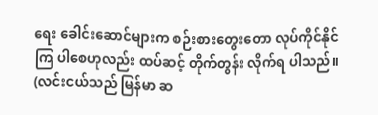ရေး ခေါင်းဆောင်များက စဉ်းစားတွေးတော လုပ်ကိုင်နိုင်ကြ ပါစေဟုလည်း ထပ်ဆင့် တိုက်တွန်း လိုက်ရ ပါသည်။
(လင်းငယ်သည် မြန်မာ ဆ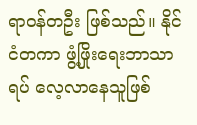ရာဝန်တဦး ဖြစ်သည်။ နိုင်ငံတကာ ဖွံ့ဖြိုးရေးဘာသာရပ် လေ့လာနေသူဖြစ်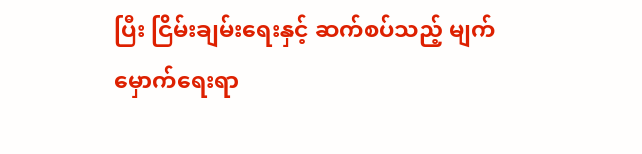ပြီး ငြိမ်းချမ်းရေးနှင့် ဆက်စပ်သည့် မျက်မှောက်ရေးရာ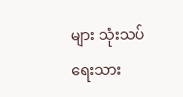များ သုံးသပ်ရေးသား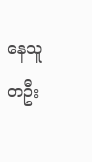နေသူ တဦး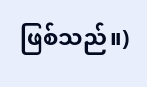ဖြစ်သည်။)